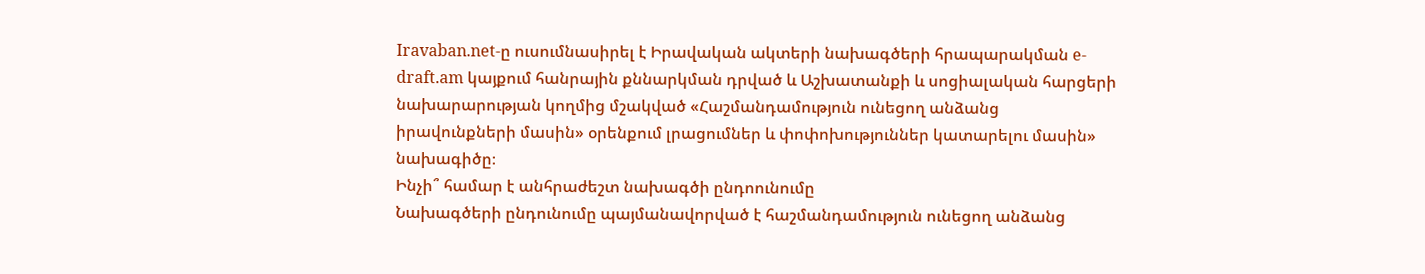Iravaban.net-ը ուսումնասիրել է Իրավական ակտերի նախագծերի հրապարակման e-draft.am կայքում հանրային քննարկման դրված և Աշխատանքի և սոցիալական հարցերի նախարարության կողմից մշակված «Հաշմանդամություն ունեցող անձանց իրավունքների մասին» օրենքում լրացումներ և փոփոխություններ կատարելու մասին» նախագիծը։
Ինչի՞ համար է անհրաժեշտ նախագծի ընդոունումը
Նախագծերի ընդունումը պայմանավորված է հաշմանդամություն ունեցող անձանց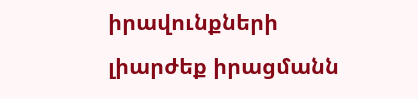իրավունքների լիարժեք իրացմանն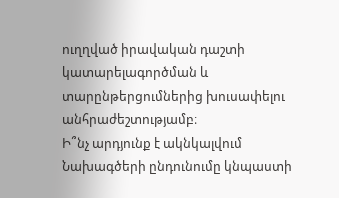ուղղված իրավական դաշտի կատարելագործման և տարընթերցումներից խուսափելու անհրաժեշտությամբ։
Ի՞նչ արդյունք է ակնկալվում
Նախագծերի ընդունումը կնպաստի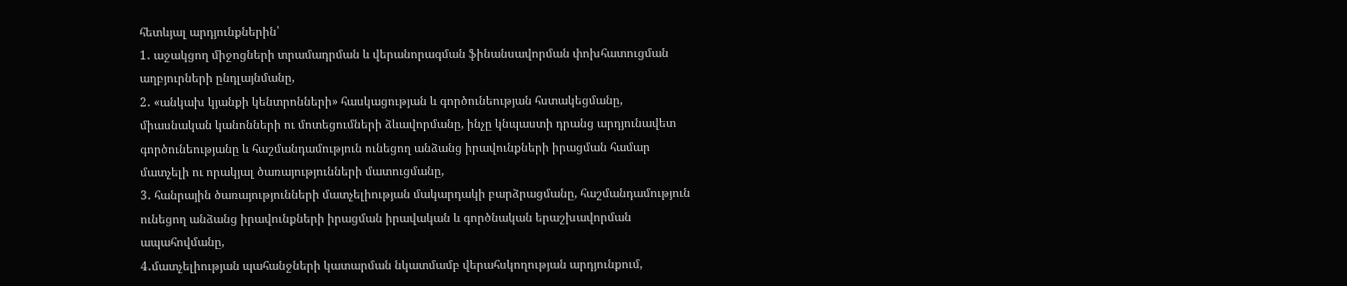հետևյալ արդյունքներին՝
1․ աջակցող միջոցների տրամադրման և վերանորագման ֆինանսավորման փոխհատուցման աղբյուրների ընդլայնմանը,
2․ «անկախ կյանքի կենտրոնների» հասկացության և գործունեության հստակեցմանը, միասնական կանոնների ու մոտեցումների ձևավորմանը, ինչը կնպաստի դրանց արդյունավետ գործունեությանը և հաշմանդամություն ունեցող անձանց իրավունքների իրացման համար մատչելի ու որակյալ ծառայությունների մատուցմանը,
3․ հանրային ծառայությունների մատչելիության մակարդակի բարձրացմանը, հաշմանդամություն ունեցող անձանց իրավունքների իրացման իրավական և գործնական երաշխավորման ապահովմանը,
4․մատչելիության պահանջների կատարման նկատմամբ վերահսկողության արդյունքում,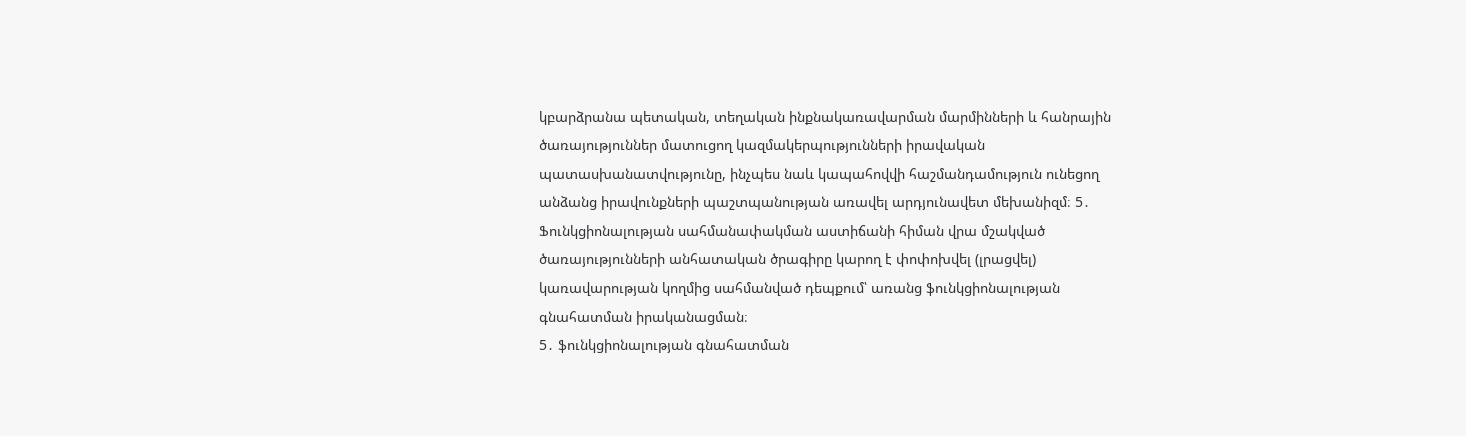կբարձրանա պետական, տեղական ինքնակառավարման մարմինների և հանրային ծառայություններ մատուցող կազմակերպությունների իրավական պատասխանատվությունը, ինչպես նաև կապահովվի հաշմանդամություն ունեցող անձանց իրավունքների պաշտպանության առավել արդյունավետ մեխանիզմ։ 5․ Ֆունկցիոնալության սահմանափակման աստիճանի հիման վրա մշակված ծառայությունների անհատական ծրագիրը կարող է փոփոխվել (լրացվել) կառավարության կողմից սահմանված դեպքում՝ առանց ֆունկցիոնալության գնահատման իրականացման։
5․ ֆունկցիոնալության գնահատման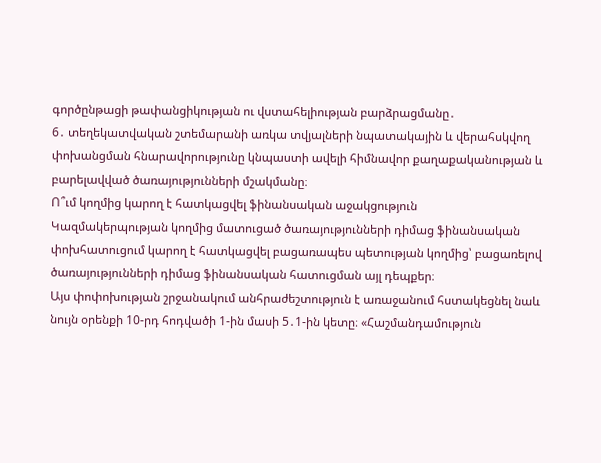գործընթացի թափանցիկության ու վստահելիության բարձրացմանը․
6․ տեղեկատվական շտեմարանի առկա տվյալների նպատակային և վերահսկվող փոխանցման հնարավորությունը կնպաստի ավելի հիմնավոր քաղաքականության և բարելավված ծառայությունների մշակմանը։
Ո՞ւմ կողմից կարող է հատկացվել ֆինանսական աջակցություն
Կազմակերպության կողմից մատուցած ծառայությունների դիմաց ֆինանսական փոխհատուցում կարող է հատկացվել բացառապես պետության կողմից՝ բացառելով ծառայությունների դիմաց ֆինանսական հատուցման այլ դեպքեր։
Այս փոփոխության շրջանակում անհրաժեշտություն է առաջանում հստակեցնել նաև նույն օրենքի 10-րդ հոդվածի 1-ին մասի 5․1-ին կետը։ «Հաշմանդամություն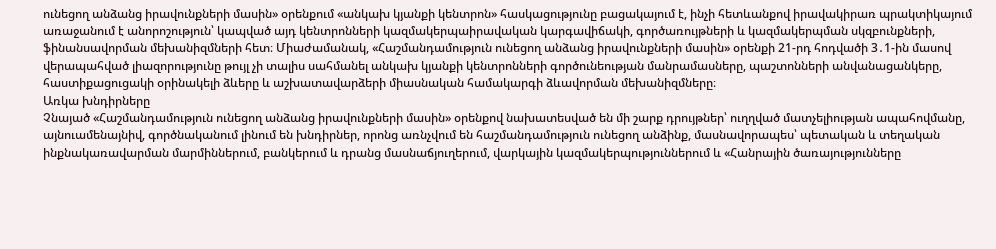ունեցող անձանց իրավունքների մասին» օրենքում «անկախ կյանքի կենտրոն» հասկացությունը բացակայում է, ինչի հետևանքով իրավակիրառ պրակտիկայում առաջանում է անորոշություն՝ կապված այդ կենտրոնների կազմակերպաիրավական կարգավիճակի, գործառույթների և կազմակերպման սկզբունքների, ֆինանսավորման մեխանիզմների հետ։ Միաժամանակ, «Հաշմանդամություն ունեցող անձանց իրավունքների մասին» օրենքի 21-րդ հոդվածի 3․1-ին մասով վերապահված լիազորությունը թույլ չի տալիս սահմանել անկախ կյանքի կենտրոնների գործունեության մանրամասները, պաշտոնների անվանացանկերը, հաստիքացուցակի օրինակելի ձևերը և աշխատավարձերի միասնական համակարգի ձևավորման մեխանիզմները։
Առկա խնդիրները
Չնայած «Հաշմանդամություն ունեցող անձանց իրավունքների մասին» օրենքով նախատեսված են մի շարք դրույթներ՝ ուղղված մատչելիության ապահովմանը, այնուամենայնիվ, գործնականում լինում են խնդիրներ, որոնց առնչվում են հաշմանդամություն ունեցող անձինք, մասնավորապես՝ պետական և տեղական ինքնակառավարման մարմիններում, բանկերում և դրանց մասնաճյուղերում, վարկային կազմակերպություններում և «Հանրային ծառայությունները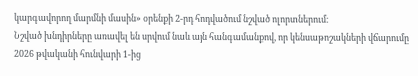կարգավորող մարմնի մասին» օրենքի 2-րդ հոդվածում նշված ոլորտներում։
Նշված խնդիրները առավել են սրվում նաև այն հանգամանքով, որ կենսաթոշակների վճարումը 2026 թվականի հունվարի 1-ից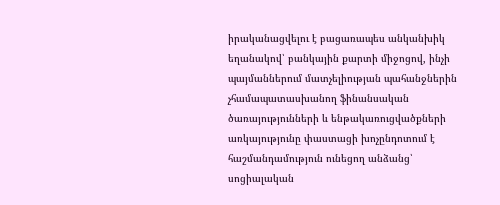իրականացվելու է բացառապես անկանխիկ եղանակով՝ բանկային քարտի միջոցով, ինչի պայմաններում մատչելիության պահանջներին չհամապատասխանող ֆինանսական ծառայությունների և ենթակառուցվածքների առկայությունը փաստացի խոչընդոտում է հաշմանդամություն ունեցող անձանց՝ սոցիալական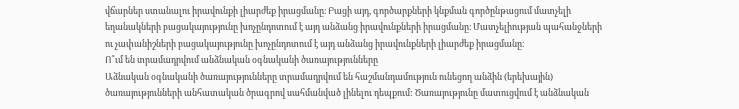վճարներ ստանալու իրավունքի լիարժեք իրացմանը։ Բացի այդ, գործարքների կնքման գործընթացում մատչելի եղանակների բացակայությունը խոչընդոտում է այդ անձանց իրավունքների իրացմանը։ Մատչելիության պահանջների ու չափանիշների բացակայությունը խոչընդոտում է այդ անձանց իրավունքների լիարժեք իրացմանը։
Ո՞ւմ են տրամադրվում անձնական օգնականի ծառայությունները
Աձնական օգնականի ծառայությունները տրամադրվում են հաշմանդամություն ունեցող անձին (երեխային) ծառայությունների անհատական ծրագրով սահմանված լինելու դեպքում: Ծառայությունը մատուցվում է անձնական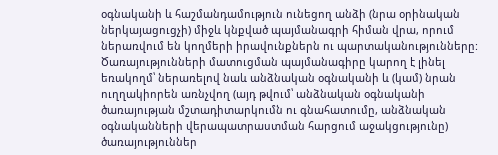օգնականի և հաշմանդամություն ունեցող անձի (նրա օրինական ներկայացուցչի) միջև կնքված պայմանագրի հիման վրա, որում ներառվում են կողմերի իրավունքներն ու պարտականությունները: Ծառայությունների մատուցման պայմանագիրը կարող է լինել եռակողմ՝ ներառելով նաև անձնական օգնականի և (կամ) նրան ուղղակիորեն առնչվող (այդ թվում՝ անձնական օգնականի ծառայության մշտադիտարկումն ու գնահատումը, անձնական օգնականների վերապատրաստման հարցում աջակցությունը) ծառայություններ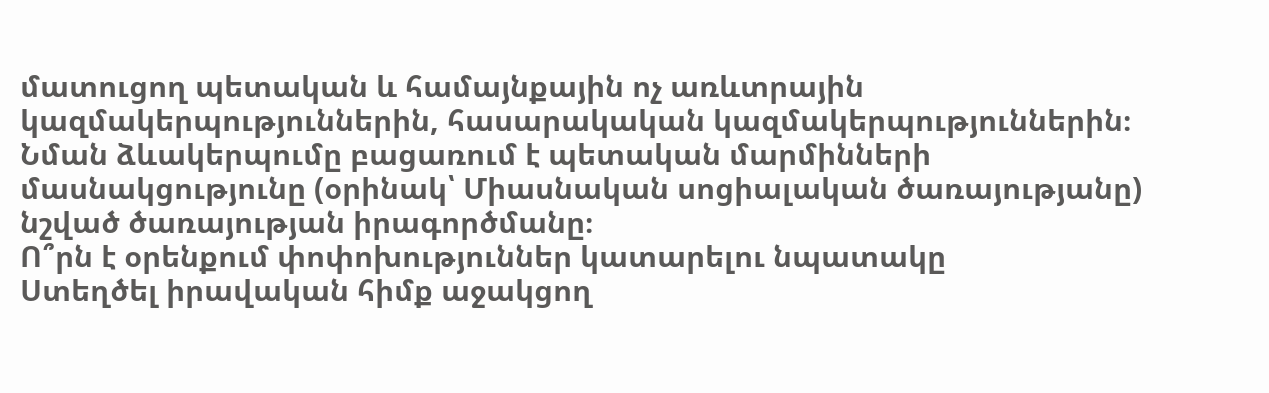մատուցող պետական և համայնքային ոչ առևտրային կազմակերպություններին, հասարակական կազմակերպություններին։ Նման ձևակերպումը բացառում է պետական մարմինների մասնակցությունը (օրինակ՝ Միասնական սոցիալական ծառայությանը) նշված ծառայության իրագործմանը։
Ո՞րն է օրենքում փոփոխություններ կատարելու նպատակը
Ստեղծել իրավական հիմք աջակցող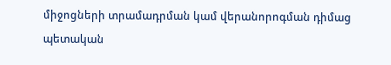միջոցների տրամադրման կամ վերանորոգման դիմաց պետական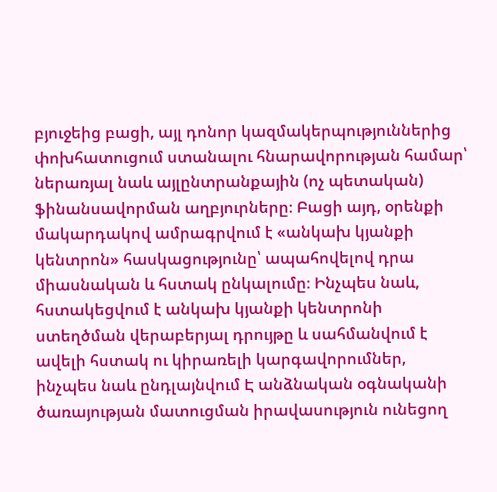բյուջեից բացի, այլ դոնոր կազմակերպություններից փոխհատուցում ստանալու հնարավորության համար՝ ներառյալ նաև այլընտրանքային (ոչ պետական) ֆինանսավորման աղբյուրները։ Բացի այդ, օրենքի մակարդակով ամրագրվում է «անկախ կյանքի կենտրոն» հասկացությունը՝ ապահովելով դրա միասնական և հստակ ընկալումը։ Ինչպես նաև, հստակեցվում է անկախ կյանքի կենտրոնի ստեղծման վերաբերյալ դրույթը և սահմանվում է ավելի հստակ ու կիրառելի կարգավորումներ, ինչպես նաև ընդլայնվում Է անձնական օգնականի ծառայության մատուցման իրավասություն ունեցող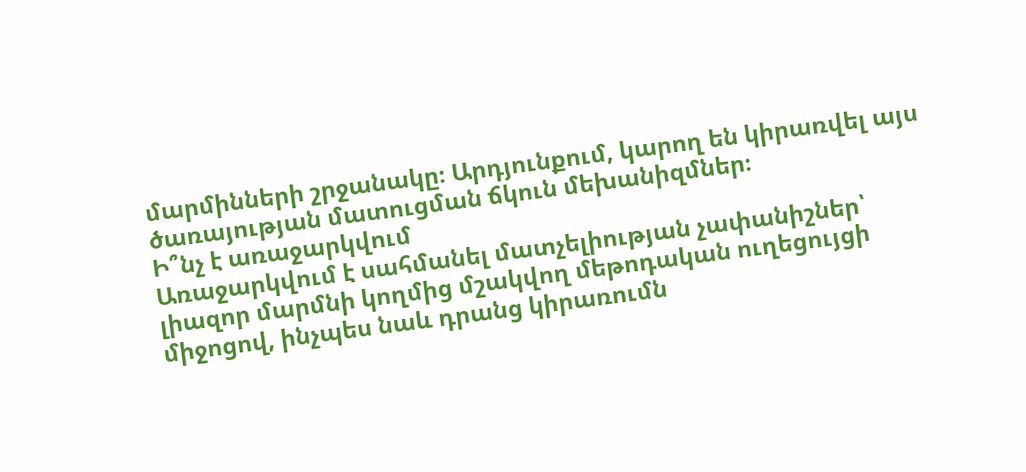մարմինների շրջանակը։ Արդյունքում, կարող են կիրառվել այս ծառայության մատուցման ճկուն մեխանիզմներ։
Ի՞նչ է առաջարկվում
Առաջարկվում է սահմանել մատչելիության չափանիշներ՝ լիազոր մարմնի կողմից մշակվող մեթոդական ուղեցույցի միջոցով, ինչպես նաև դրանց կիրառումն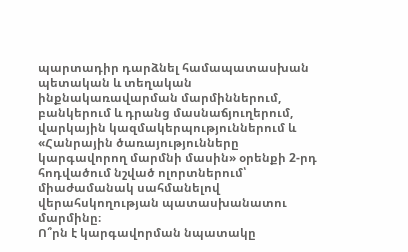պարտադիր դարձնել համապատասխան պետական և տեղական ինքնակառավարման մարմիններում, բանկերում և դրանց մասնաճյուղերում, վարկային կազմակերպություններում և «Հանրային ծառայությունները կարգավորող մարմնի մասին» օրենքի 2-րդ հոդվածում նշված ոլորտներում՝ միաժամանակ սահմանելով վերահսկողության պատասխանատու մարմինը։
Ո՞րն է կարգավորման նպատակը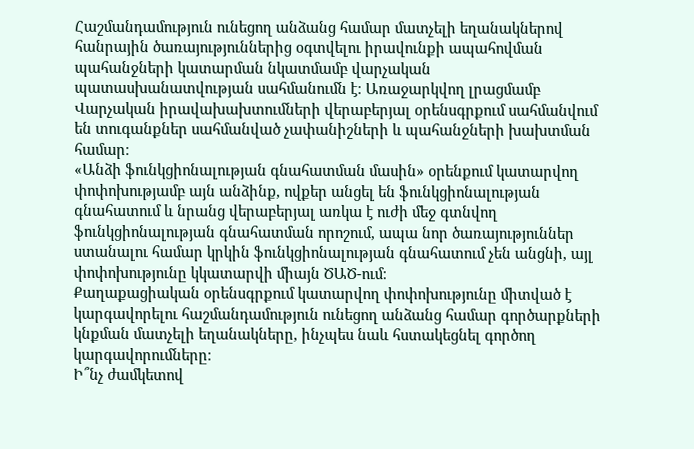Հաշմանդամություն ունեցող անձանց համար մատչելի եղանակներով հանրային ծառայություններից օգտվելու իրավունքի ապահովման պահանջների կատարման նկատմամբ վարչական պատասխանատվության սահմանումն է։ Առաջարկվող լրացմամբ Վարչական իրավախախտումների վերաբերյալ օրենսգրքում սահմանվում են տուգանքներ սահմանված չափանիշների և պահանջների խախտման համար։
«Անձի ֆունկցիոնալության գնահատման մասին» օրենքում կատարվող փոփոխությամբ այն անձինք, ովքեր անցել են ֆունկցիոնալության գնահատում և նրանց վերաբերյալ առկա է ուժի մեջ գտնվող ֆունկցիոնալության գնահատման որոշում, ապա նոր ծառայություններ ստանալու համար կրկին ֆունկցիոնալության գնահատում չեն անցնի, այլ փոփոխությունը կկատարվի միայն ԾԱԾ-ում։
Քաղաքացիական օրենսգրքում կատարվող փոփոխությունը միտված է կարգավորելու հաշմանդամություն ունեցող անձանց համար գործարքների կնքման մատչելի եղանակները, ինչպես նաև հստակեցնել գործող կարգավորումները։
Ի՞նչ ժամկետով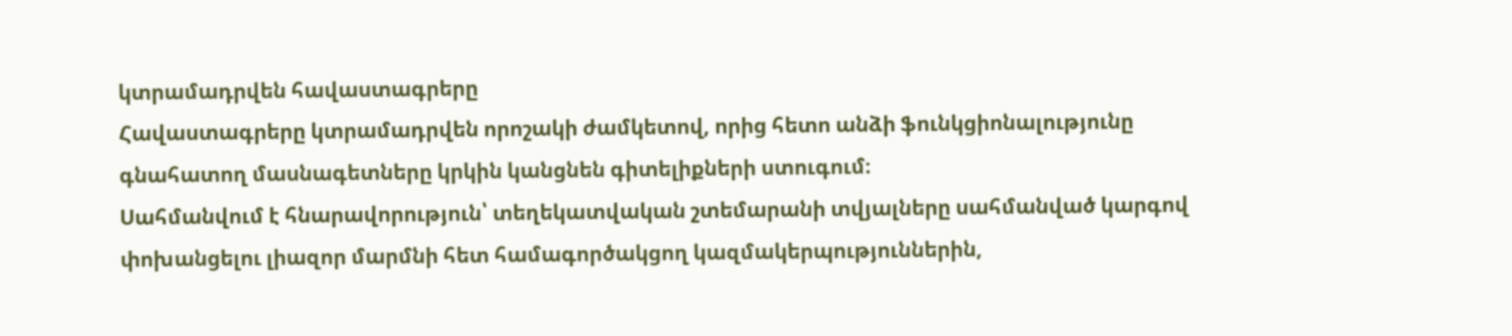կտրամադրվեն հավաստագրերը
Հավաստագրերը կտրամադրվեն որոշակի ժամկետով, որից հետո անձի ֆունկցիոնալությունը գնահատող մասնագետները կրկին կանցնեն գիտելիքների ստուգում։
Սահմանվում է հնարավորություն՝ տեղեկատվական շտեմարանի տվյալները սահմանված կարգով փոխանցելու լիազոր մարմնի հետ համագործակցող կազմակերպություններին,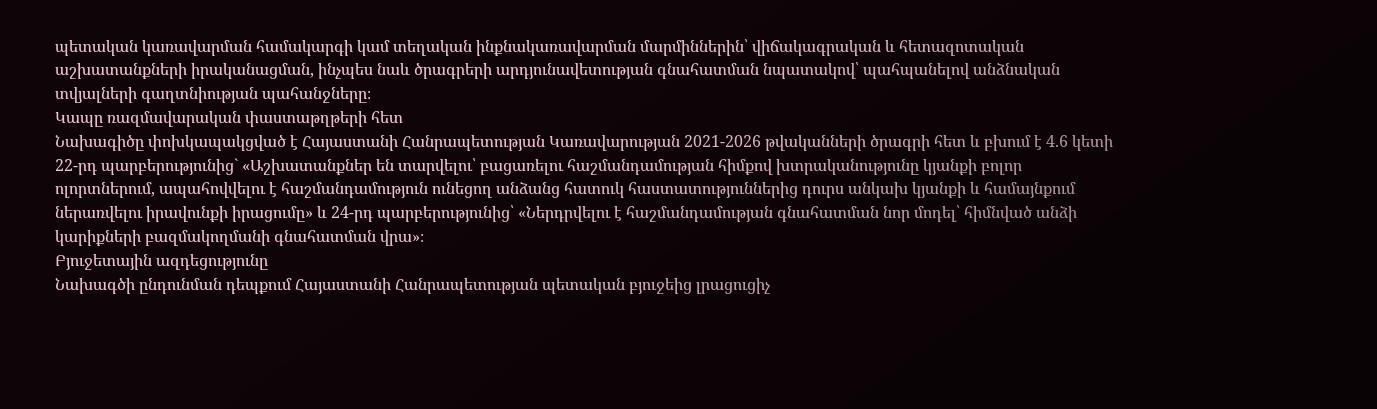պետական կառավարման համակարգի կամ տեղական ինքնակառավարման մարմիններին՝ վիճակագրական և հետազոտական աշխատանքների իրականացման, ինչպես նաև ծրագրերի արդյունավետության գնահատման նպատակով՝ պահպանելով անձնական տվյալների գաղտնիության պահանջները։
Կապը ռազմավարական փաստաթղթերի հետ
Նախագիծը փոխկապակցված է Հայաստանի Հանրապետության Կառավարության 2021-2026 թվականների ծրագրի հետ և բխում է 4.6 կետի
22-րդ պարբերությունից` «Աշխատանքներ են տարվելու՝ բացառելու հաշմանդամության հիմքով խտրականությունը կյանքի բոլոր ոլորտներում, ապահովվելու է հաշմանդամություն ունեցող անձանց հատուկ հաստատություններից դուրս անկախ կյանքի և համայնքում ներառվելու իրավունքի իրացումը» և 24-րդ պարբերությունից՝ «Ներդրվելու է հաշմանդամության գնահատման նոր մոդել՝ հիմնված անձի կարիքների բազմակողմանի գնահատման վրա»։
Բյուջետային ազդեցությունը
Նախագծի ընդունման դեպքում Հայաստանի Հանրապետության պետական բյուջեից լրացուցիչ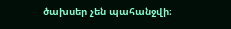ծախսեր չեն պահանջվի։